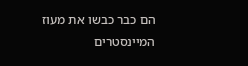הם כבר כבשו את מעוז המיינסטרים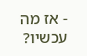- אז מה עכשיו?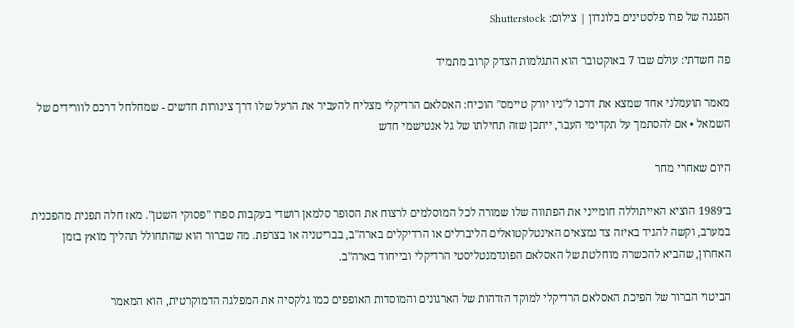הפגנה של פרו פלסטינים בלונדון | צילום: Shutterstock

פה חשדתי: עולם שבו 7 באוקטובר הוא התגלמות הצדק קרוב מתמיד

מאמר תועמלני אחד שמצא את דרכו ל"ניו יורק טיימס" הוכיח: האסלאם הרדיקלי מצליח להעביר את הרעל שלו דרך צינורות חדשים - שמחלחל דרכם לוורידים של השמאל • אם להסתמך על תקדימי העבר, ייתכן שזה תחילתו של גל אנטישמי חדש

היום שאחרי מחר

ב־1989 הוציא האייתוללה חומייני את הפתווה שלו שמורה לכל המוסלמים לרצוח את הסופר סלמאן רושדי בעקבות ספרו "פסוקי השטן". מאז חלה תפנית מהפכנית במערב, וקשה להגיד באיזה צד נמצאים האינטלקטואלים הליברלים או הרדיקלים בארה"ב, בבריטניה או בצרפת. מה שברור הוא שהתחולל תהליך מואץ בזמן האחרון, שהביא להכשרה מוחלטת של האסלאם הפונדמנטליסטי הרדיקלי ובייחוד בארה"ב.

הביטוי הברור של הפיכת האסלאם הרדיקלי למוקד הזדהות של הארגונים והמוסדות האופפים כמו גלקסיה את המפלגה הדמוקרטית, הוא המאמר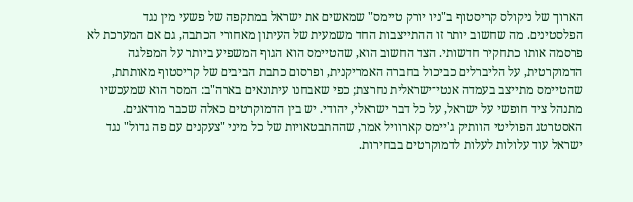הארוך של ניקולס קריסטוף ב"ניו יורק טיימס" שמאשים את ישראל במתקפה של פשעי מין נגד הפלסטינים. מה שחשוב יותר זו ההתייצבות החד משמעית של העיתון מאחורי הכתבה, גם אם המערכת לא פרסמה אותו כתחקיר חדשותי. הצד החשוב הוא, שהטיימס הוא הגוף המשפיע ביותר על המפלגה הדמוקרטית, על הליברלים כביכול בחברה האמריקנית, ופרסום כתבת הביבים של קריסטוף מאותתת, שהטיימס מתייצב בעמדה אנטי־ישראלית נחרצת; כפי שאבחנו עיתונאים בארה"ב: המסר הוא שמעכשיו מתנהל ציד חופשי על ישראל, על כל דבר ישראלי, יהודי. יש בין הדמוקרטים כאלה שכבר מודאגים. האסטרטג הפוליטי הוותיק ג'יימס קארוויל אמר, שההתבטאויות של כל מיני "צעקנים עם פה גדול" נגד ישראל עוד עלולות לעלות לדמוקרטים בבחירות.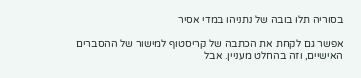בסוריה תלו בובה של נתניהו במדי אסיר

אפשר גם לקחת את הכתבה של קריסטוף למישור של ההסברים האישיים, וזה בהחלט מעניין. אבל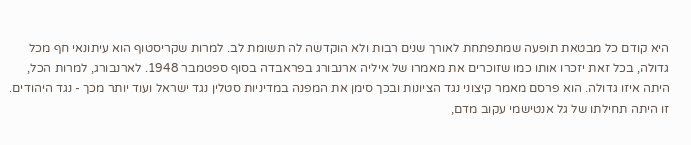היא קודם כל מבטאת תופעה שמתפתחת לאורך שנים רבות ולא הוקדשה לה תשומת לב. למרות שקריסטוף הוא עיתונאי חף מכל גדולה, בכל זאת יזכרו אותו כמו שזוכרים את מאמרו של איליה ארנבורג בפראבדה בסוף ספטמבר 1948. לארנבורג, למרות הכל, היתה איזו גדולה. הוא פרסם מאמר קיצוני נגד הציונות ובכך סימן את המפנה במדיניות סטלין נגד ישראל ועוד יותר מכך - נגד היהודים. זו היתה תחילתו של גל אנטישמי עקוב מדם,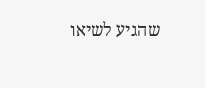שהגיע לשיאו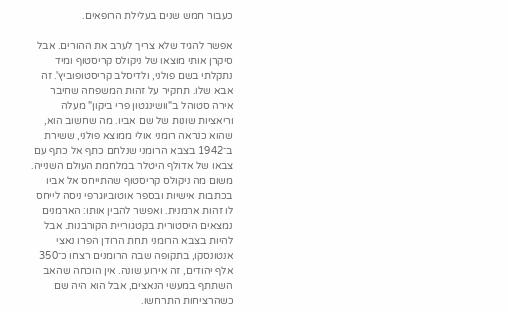כעבור חמש שנים בעלילת הרופאים.

אפשר להגיד שלא צריך לערב את ההורים. אבל סיקרן אותי מוצאו של ניקולס קריסטוף ומיד נתקלתי בשם פולני, ולדיסלב קריסטופוביץ'. זה אבא שלו. תחקיר על זהות המשפחה שחיבר אירה סטוהל ב"וושינגטון פרי ביקון" מעלה וריאציות שונות של שם אביו. מה שחשוב הוא, שהוא כנראה רומני אולי ממוצא פולני, ששירת ב־1942 בצבא הרומני שנלחם כתף אל כתף עם צבאו של אדולף היטלר במלחמת העולם השנייה. משום מה ניקולס קריסטוף שהתייחס אל אביו בכתבות אישיות ובספר אוטוביוגרפי ניסה לייחס לו זהות ארמנית. ואפשר להבין אותו: הארמנים נמצאים היסטורית בקטגוריית הקורבנות. אבל להיות בצבא הרומני תחת הרודן הפרו נאצי אנטונסקו, בתקופה שבה הרומנים רצחו כ־350 אלף יהודים, זה אירוע שונה. אין הוכחה שהאב השתתף במעשי הנאצים, אבל הוא היה שם כשהרציחות התרחשו.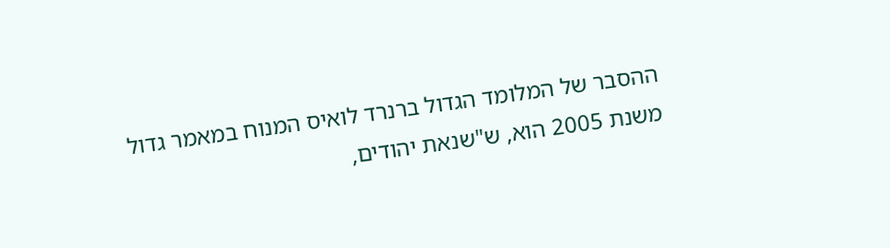ההסבר של המלומד הגדול ברנרד לואיס המנוח במאמר גדול משנת 2005 הוא, ש"שנאת יהודים,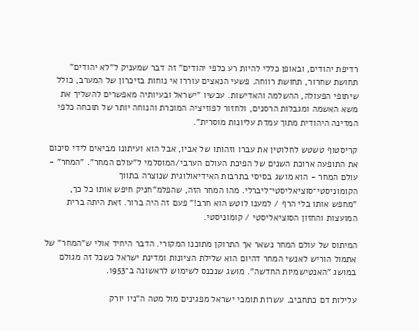רדיפת יהודים, ובאופן כללי להיות רע כלפי יהודים" זה דבר שמעניק ל"לא יהודים" תחושת שחרור, תחושת רווחה. פשעי הנאצים עוררו אי נוחות בזיכרון של המערב, כולל שיתופי הפעולה, ההשלמה והאדישות. עכשיו "ישראל ובעיותיה מאפשרים להשליך את משא האשמה ומגבלות הרסנים, ולחזור לפוזיציה המוכרת והנוחה יותר של תוכחה כלפי המדינה היהודית מתוך עמדת עליונות מוסרית".

קריסטוף טשטש לחלוטין את עברו וזהותו של אביו, אבל הוא ועיתונו מביאים לידי סיכום את התופעה ארוכת השנים של הפיכת העולם הערבי/המוסלמי ל"עולם המחר". "המחר" - עולם המחר - הוא מושג בסיסי בתרבות האידיאולוגית שנוצרה בתווך הקומוניסטי־סוציאליסטי־ליברלי. מהו המחר הזה, שהפלמ"חניק חיפש אותו כל כך, "מחפש אותו בלי הרף / למענו לוטש הוא חרב!" פעם זה היה ברור. זאת היתה ברית המועצות והחזון הסוציאליסטי / קומוניסטי.

המיתוס של עולם המחר נשאר אך התרוקן מתוכנו המקורי. הדבר היחיד אולי ש"המחר" של אתמול הוריש לאנשי המחר דהיום הוא שלילת הציונות ומדינת ישראל כשכל זה מגולם במושג "האנטישמיות החדשה". מושג שנכנס לשימוש לראשונה ב־1953.

עלילות דם כתחביב. עשרות תומכי ישראל מפגינים מול מטה ה"ניו יורק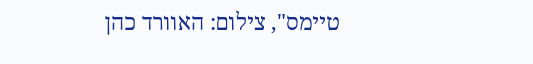טיימס", צילום: האוורד כהן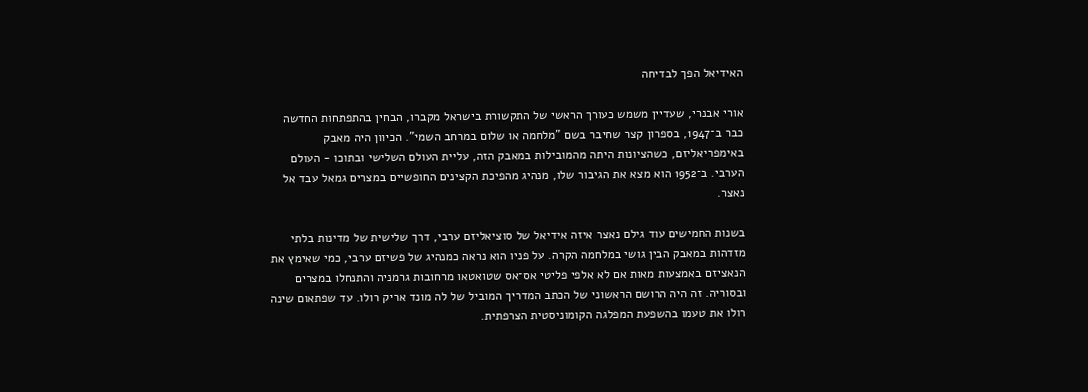האידיאל הפך לבדיחה

אורי אבנרי, שעדיין משמש כעורך הראשי של התקשורת בישראל מקברו, הבחין בהתפתחות החדשה כבר ב־1947, בספרון קצר שחיבר בשם "מלחמה או שלום במרחב השמי". הכיוון היה מאבק באימפריאליזם, כשהציונות היתה מהמובילות במאבק הזה, עליית העולם השלישי ובתוכו - העולם הערבי. ב־1952 הוא מצא את הגיבור שלו, מנהיג מהפיכת הקצינים החופשיים במצרים גמאל עבד אל נאצר.

בשנות החמישים עוד גילם נאצר איזה אידיאל של סוציאליזם ערבי, דרך שלישית של מדינות בלתי מזדהות במאבק הבין גושי במלחמה הקרה. על פניו הוא נראה כמנהיג של פשיזם ערבי, כמי שאימץ את הנאציזם באמצעות מאות אם לא אלפי פליטי אס־אס שטואטאו מרחובות גרמניה והתנחלו במצרים ובסוריה. זה היה הרושם הראשוני של הכתב המדריך המוביל של לה מונד אריק רולו. עד שפתאום שינה רולו את טעמו בהשפעת המפלגה הקומוניסטית הצרפתית.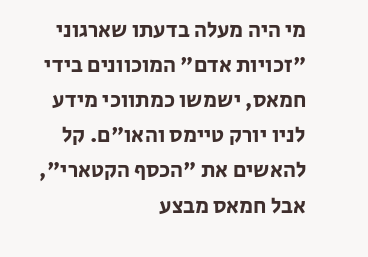מי היה מעלה בדעתו שארגוני "זכויות אדם" המוכוונים בידי חמאס, ישמשו כמתווכי מידע לניו יורק טיימס והאו"ם. קל להאשים את "הכסף הקטארי", אבל חמאס מבצע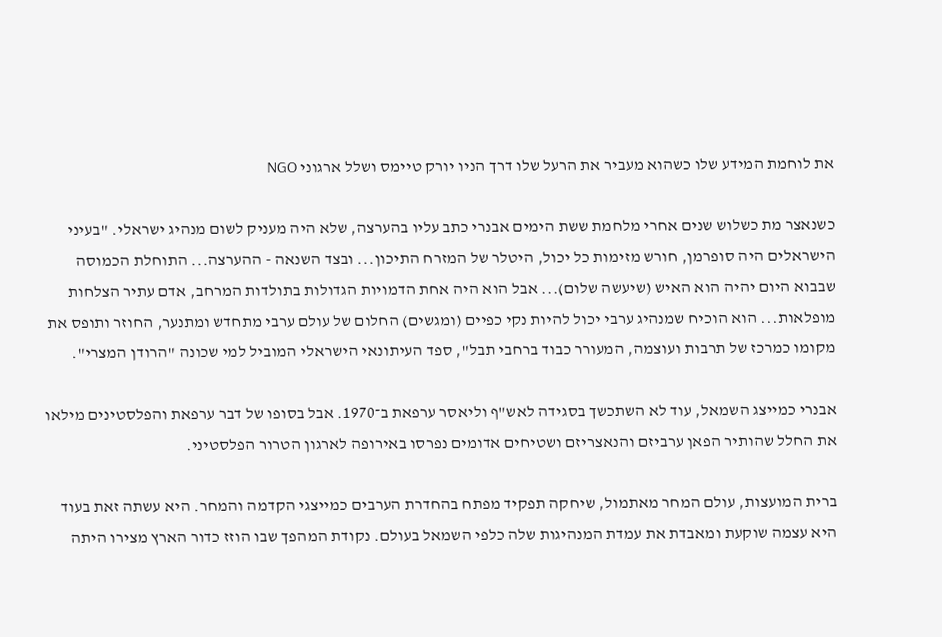את לוחמת המידע שלו כשהוא מעביר את הרעל שלו דרך הניו יורק טיימס ושלל ארגוני NGO

כשנאצר מת כשלוש שנים אחרי מלחמת ששת הימים אבנרי כתב עליו בהערצה, שלא היה מעניק לשום מנהיג ישראלי. "בעיני הישראלים היה סופרמן, חורש מזימות כל יכול, היטלר של המזרח התיכון... ובצד השנאה - ההערצה... התוחלת הכמוסה שבבוא היום יהיה הוא האיש (שיעשה שלום)... אבל הוא היה אחת הדמויות הגדולות בתולדות המרחב, אדם עתיר הצלחות מופלאות... הוא הוכיח שמנהיג ערבי יכול להיות נקי כפיים (ומגשים) החלום של עולם ערבי מתחדש ומתנער, החוזר ותופס את מקומו כמרכז של תרבות ועוצמה, המעורר כבוד ברחבי תבל", ספד העיתונאי הישראלי המוביל למי שכונה "הרודן המצרי".

אבנרי כמייצג השמאל, עוד לא השתכשך בסגידה לאש"ף וליאסר ערפאת ב־1970. אבל בסופו של דבר ערפאת והפלסטינים מילאו את החלל שהותיר הפאן ערביזם והנאצריזם ושטיחים אדומים נפרסו באירופה לארגון הטרור הפלסטיני.

ברית המועצות, עולם המחר מאתמול, שיחקה תפקיד מפתח בהחדרת הערבים כמייצגי הקדמה והמחר. היא עשתה זאת בעוד היא עצמה שוקעת ומאבדת את עמדת המנהיגות שלה כלפי השמאל בעולם. נקודת המהפך שבו הוזז כדור הארץ מצירו היתה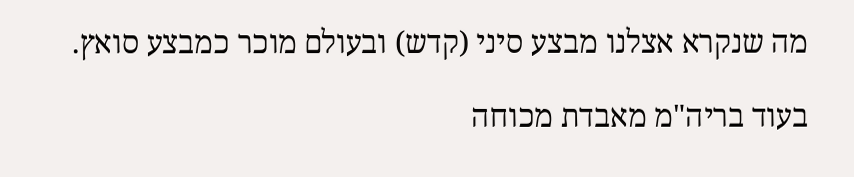מה שנקרא אצלנו מבצע סיני (קדש) ובעולם מוכר כמבצע סואץ.

בעוד בריה"מ מאבדת מכוחה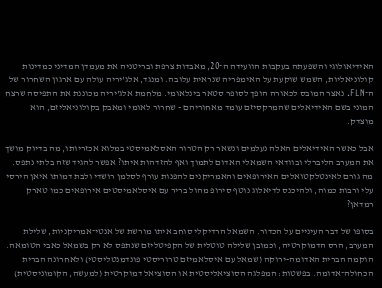האידיאולוגי והשפעתה בעקבות הוועידה ה־20, מאבדות צרפת ובריטניה את מעמדן המדיני כמדינות קולוניאליות, השמש שוקעת על האימפריה שנראית עלובה. ומנגד, אלג'יריה עולה עם ארגון השחרור של ה־FLN. נאצר המובס לכאורה הופך לסופר סטאר בינלאומי. מלחמת אלג'יריה מכוננת את התפיסה שרצח המוני בשם האידיאלים שהמרקסיזם עומד מאחוריהם - שחרור לאומי ומאבק בקולוניאליזם, הוא מוצדק.

אבל כאשר האידיאלים האלה נעלמים ונשאר רק הטרור האסלאמיסטי במלוא אכזריותו, מה בדיוק מושך את המערב הליברלי ובוודאי השמאלי האדום לתמוך ואף להזדהות איתו? אפשר להגיד שזה בלתי נתפס. מה גורם לאינטלקטואלים האירופאים והאמריקנים להפנות עורף לסלמן רושדי ולבת דמותו איאן הירסי עלי ורבות כמוה, ולהיכנס לדיאלוג נוטף סירופ מהול בריר עם איסלאמיסטים אירופאים כמו טארק רמדאן?

בסופו של דבר העיניים על הכדור. השמאל הרדיקלי סוחב איתו מורשת של אנטי־אמריקניות, שלילת המערב, הרס הדמוקרטיה, וכמובן שלילה טוטלית של הקפיטליזם שנתפס לא רק בשמאל כאבי הטומאה. הוקמה הברית האדומה-ירוקה (שמאל עם איסלאמיזם טרוריסטי פונדמנטליסטי) ולאחרונה הברית הכחולה־אדומה. בפשטות: המפלגה הסוציאליסטית או הסוציאל דמוקרטית (למעשה, הקומוניסטית)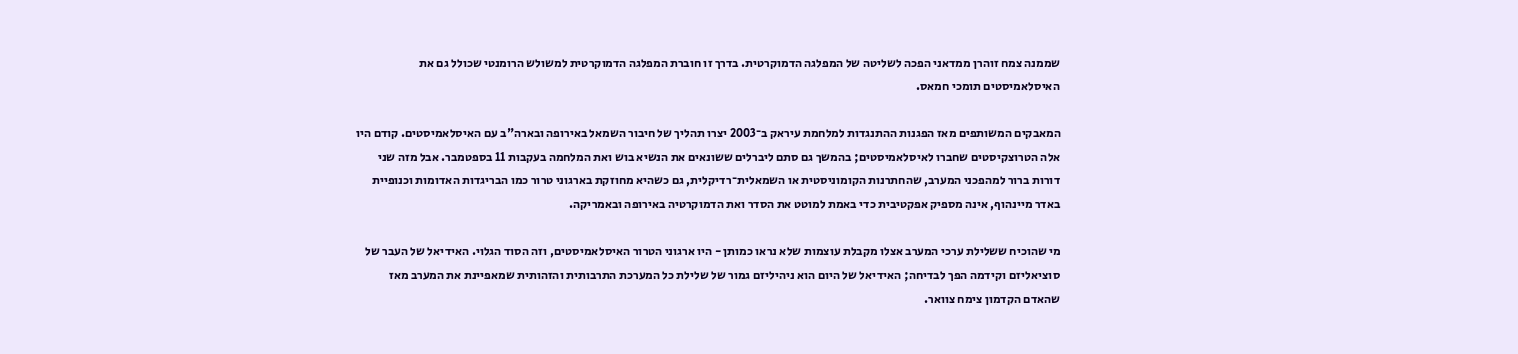שממנה צמח זוהרן ממדאני הפכה לשליטה של המפלגה הדמוקרטית. בדרך זו חוברת המפלגה הדמוקרטית למשולש הרומנטי שכולל גם את האיסלאמיסטים תומכי חמאס.

המאבקים המשותפים מאז הפגנות ההתנגדות למלחמת עיראק ב־2003 יצרו תהליך של חיבור השמאל באירופה ובארה"ב עם האיסלאמיסטים. קודם היו אלה הטרוצקיסטים שחברו לאיסלאמיסטים; בהמשך גם סתם ליברלים ששונאים את הנשיא בוש ואת המלחמה בעקבות 11 בספטמבר. אבל מזה שני דורות ברור למהפכני המערב, שהחתרנות הקומוניסטית או השמאלית־רדיקלית, גם כשהיא מחוזקת בארגוני טרור כמו הבריגדות האדומות וכנופיית באדר מיינהוף, אינה מספיק אפקטיבית כדי באמת למוטט את הסדר ואת הדמוקרטיה באירופה ובאמריקה.

מי שהוכיח ששלילת ערכי המערב אצלו מקבלת עוצמות שלא נראו כמותן - היו ארגוני הטרור האיסלאמיסטים, וזה הסוד הגלוי. האידיאל של העבר של סוציאליזם וקידמה הפך לבדיחה; האידיאל של היום הוא ניהיליזם גמור של שלילת כל המערכת התרבותית והזהותית שמאפיינת את המערב מאז שהאדם הקדמון צימח צוואר.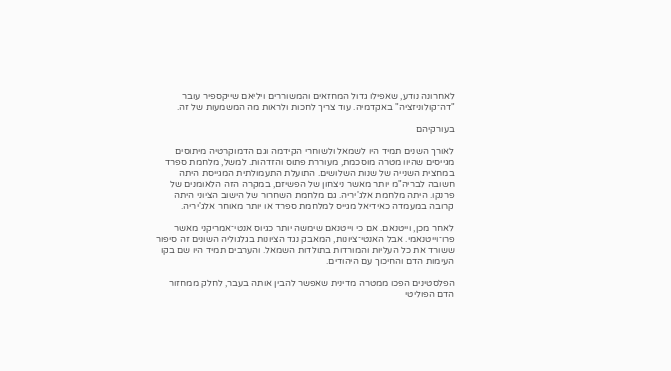לאחרונה נודע, שאפילו גדול המחזאים והמשוררים ויליאם שייקספיר עובר "דה־קולוניזציה" באקדמיה. עוד צריך לחכות ולראות מה המשמעות של זה.

בעורקיהם

לאורך השנים תמיד היו לשמאל ולשוחרי הקידמה וגם הדמוקרטיה מיתוסים מגייסים שהיוו מטרה מוסכמת, מעוררת פתוס והזדהות. למשל, מלחמת ספרד במחצית השנייה של שנות השלושים. התועלת התעמולתית המגייסת היתה חשובה לבריה"מ יותר מאשר ניצחון של הפשיזם, במקרה הזה הלאומנים של פרנקו. היתה מלחמת אלג'יריה. גם מלחמת השחרור של הישוב הציוני היתה קרובה במעמדה כאידיאל מגייס למלחמת ספרד או יותר מאוחר אלג'יריה.

לאחר מכן, וייטנאם. אם כי וייטנאם שימשה יותר כגיוס אנטי־אמריקני מאשר פרו־וייטנאמי. אבל האנטי־ציונות, המאבק נגד הציונות בגלגוליה השונים זה סיפור ששורד את כל העליות והמורדות בתולדות השמאל. והערבים תמיד היו שם בקו העימות הדם והחיכוך עם היהודים.

הפלסטינים הפכו ממטרה מדינית שאפשר להבין אותה בעבר, לחלק ממחזור הדם הפוליטי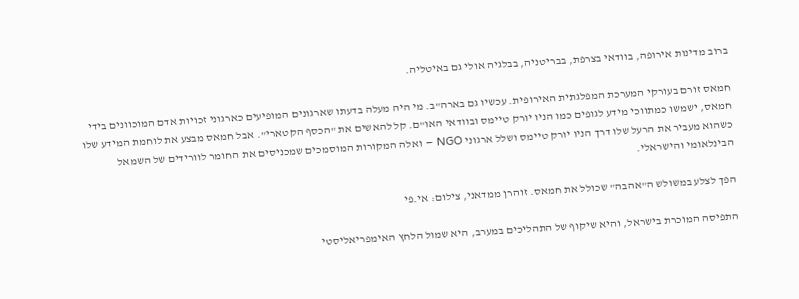ברוב מדינות אירופה, בוודאי בצרפת, בבריטניה, בבלגיה אולי גם באיטליה.

חמאס זורם בעורקי המערכת המפלגתית האירופית. עכשיו גם בארה"ב. מי היה מעלה בדעתו שארגונים המופיעים כארגוני זכויות אדם המוכוונים בידי חמאס, ישמשו כמתווכי מידע לגופים כמו הניו יורק טיימס ובוודאי האו"ם. קל להאשים את "הכסף הקטארי". אבל חמאס מבצע את לוחמת המידע שלו כשהוא מעביר את הרעל שלו דרך הניו יורק טיימס ושלל ארגוני NGO – ואלה המקורות המוסמכים שמכניסים את החומר לוורידים של השמאל הבינלאומי והישראלי.

הפך לצלע במשולש ה"אהבה" שכולל את חמאס. זוהרן ממדאני, צילום: אי.פי

התפיסה המוכרת בישראל, והיא שיקוף של התהליכים במערב, היא שמול הלחץ האימפריאליסטי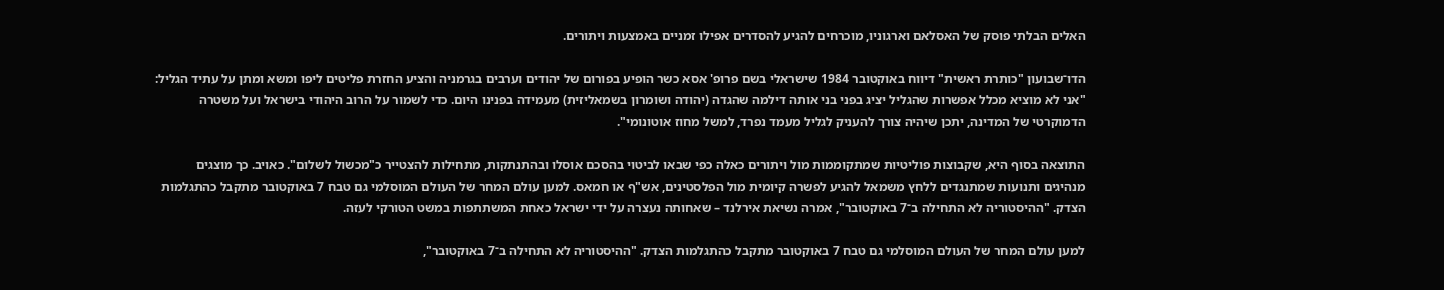האלים הבלתי פוסק של האסלאם וארגוניו, מוכרחים להגיע להסדרים אפילו זמניים באמצעות ויתורים.

הדו־שבועון "כותרת ראשית" דיווח באוקטובר 1984 שישראלי בשם פרופ' אסא כשר הופיע בפורום של יהודים וערבים בגרמניה והציע החזרת פליטים ליפו ומשא ומתן על עתיד הגליל: "אני לא מוציא מכלל אפשרות שהגליל יציג בפני בני אותה דילמה שהגדה (יהודה ושומרון בשמאליזית) מעמידה בפנינו היום. כדי לשמור על הרוב היהודי בישראל ועל משטרה הדמוקרטי של המדינה, יתכן שיהיה צורך להעניק לגליל מעמד נפרד, למשל מחוז אוטונומי".

התוצאה בסוף היא, שקבוצות פוליטיות שמתקוממות מול ויתורים כאלה כפי שבאו לביטוי בהסכם אוסלו ובהתנתקות, מתחילות להצטייר כ"מכשול לשלום". כאויב. כך מוצגים מנהיגים ותנועות שמתנגדים ללחץ משמאל להגיע לפשרה קיומית מול הפלסטינים, אש"ף או חמאס. למען עולם המחר של העולם המוסלמי גם טבח 7 באוקטובר מתקבל כהתגלמות הצדק. "ההיסטוריה לא התחילה ב־7 באוקטובר", אמרה נשיאת אירלנד – שאחותה נעצרה על ידי ישראל כאחת המשתתפות במשט הטורקי לעזה.

למען עולם המחר של העולם המוסלמי גם טבח 7 באוקטובר מתקבל כהתגלמות הצדק. "ההיסטוריה לא התחילה ב־7 באוקטובר",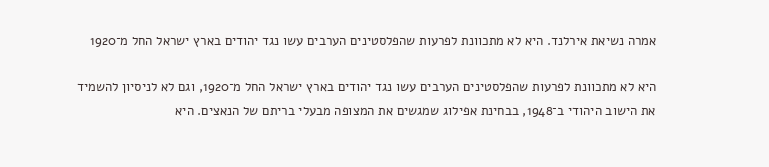אמרה נשיאת אירלנד. היא לא מתכוונת לפרעות שהפלסטינים הערבים עשו נגד יהודים בארץ ישראל החל מ־1920

היא לא מתכוונת לפרעות שהפלסטינים הערבים עשו נגד יהודים בארץ ישראל החל מ־1920, וגם לא לניסיון להשמיד את הישוב היהודי ב־1948, בבחינת אפילוג שמגשים את המצופה מבעלי בריתם של הנאצים. היא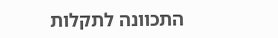התכוונה לתקלות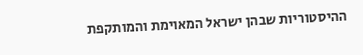ההיסטוריות שבהן ישראל המאוימת והמותקפת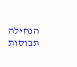הנחילה תבוסות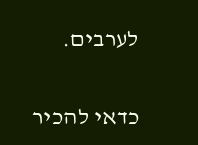לערבים.

כדאי להכיר